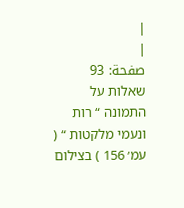|
|
صفحة: 93
שאלות על התמונה “ רות ונעמי מלקטות “ ( עמ׳ 156 ) בצילום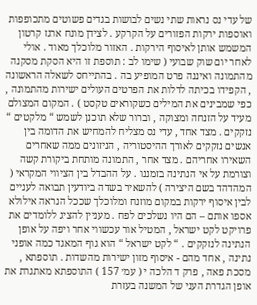של עדי נס נראות שתי נשים לבושות בגדים פשוטים מתכופפות ואוספות ירקות הפזורים על הקרקע . לצידן מונח ארגז קרטון המשמש אותן לאיסוף הירקות . האזור מלוכלך מאוד . אולי לאחר יום שוק שבועי ( שימו לב : תוספת זו היא הסקת מסקנה מהתמונה ואיננה פרט המופיע בה . בהתייחס לשאלה הראשונה , הקפידו בכיתה לדלות את הפרטים העולים ישירות מהתמונה , כפי שמבינים את המילים כשקוראים טקסט ) . המקום המצולם מעיד על הזנחה ומצוקה , וברור שלא תוכנן לשמש “ מלקטים “ נזקקים . מצד אחד , עדי נס מצליח להמחיש את הדומה בין אנשים נזקקים לאורך ההיסטוריה , הניזונים ממה שאחרים השאירו אחריהם . מצד אחר , התמונה מותחת ביקורת קשה וצורמת על אי הנתינה בזמננו . על ההבדל בין הציווי המקראי ( המהדהד בשם היצירה ) להשאיר בשדה ביודעין תבואה לעניים לבין איסוף ירקות במקום מוזנח ומלוכלך שככל הנראה אילולא אספו אותם – הם היו נשלכים לפח . מעניין להציג ללומדים את פרויקט לקט ישראל , המטיל אור עכשווי אחר ויפה על אופן הנתינה לנזקקים . “ לקט ישראל “ הוא גוף המאגד כמה אופני נתינה , אחד מהם - איסוף מזון ישירות מהשדות . תוספתא , מסכת פאה , פרק ד הלכה י ( עמ׳ 157 ) התוספתא מאתגרת את אופן הגדרת העני של המשנה בעזרת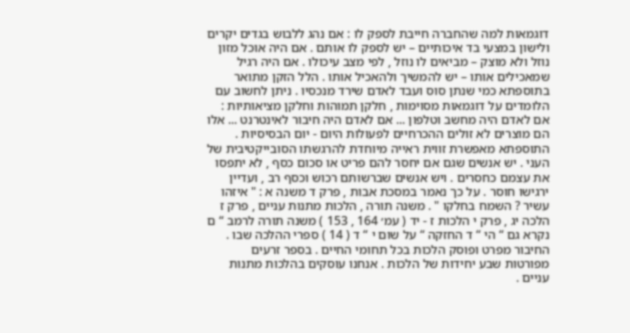דוגמאות למה שהחברה חייבת לספק לו : אם נהג ללבוש בגדים יקרים ולישון במצעי בד איכותיים – יש לספק לו אותם . אם היה אוכל מזון נוזל ולא מוצק – מביאים לו נוזל , לפי מצב עיכולו . אם היה רגיל שמאכילים אותו – יש להמשיך ולהאכיל אותו . הלל הזקן מתואר בתוספתא כמי שנתן סוס ועבד לאדם שירד מנכסיו . ניתן לחשוב עם הלומדים על דוגמאות מסוימות , חלקן תמוהות וחלקן מציאותיות : אם לאדם היה מחשב וטלפון ... אם לאדם היה חיבור לאינטרנט ... אלו הם מוצרים לא זולים ההכרחיים לפעולות היום - יום הבסיסיות . התוספתא מאפשרת זווית ראייה מיוחדת להרגשתו הסובייקטיבית של העני . יש אנשים שגם אם יחסר להם פריט או סכום כסף , לא יתפסו את עצמם כחסרים . ויש אנשים שברשותם רכוש וכסף רב , ועדיין ירגישו חוסר . על כך נאמר במסכת אבות , פרק ד משנה א : " איזהו עשיר ? השמח בחלקו " . משנה תורה , הלכות מתנות עניים , פרק ז הלכה יג , פרק י הלכות ז - יד ( עמ׳ 164 , 153 ) משנה תורה לרמב “ ם נקרא גם “ הי “ ד החזקה “ על שום י “ ד ( 14 ) ספרי ההלכה שבו . החיבור מפרט ופוסק הלכות בכל תחומי החיים . בספר זרעים מפורטות שבע יחידות של הלכות . אנחנו עוסקים בהלכות מתנות עניים .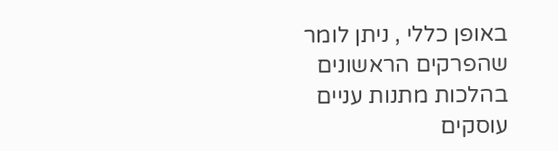באופן כללי , ניתן לומר שהפרקים הראשונים בהלכות מתנות עניים עוסקים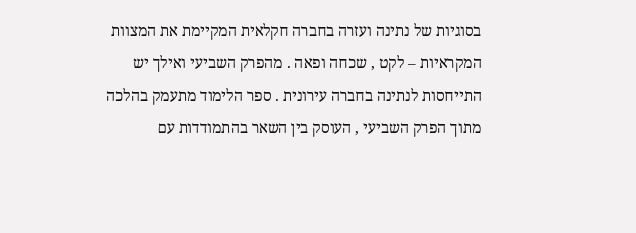בסוגיות של נתינה ועזרה בחברה חקלאית המקיימת את המצוות המקראיות – לקט , שכחה ופאה . מהפרק השביעי ואילך יש התייחסות לנתינה בחברה עירונית . ספר הלימוד מתעמק בהלכה מתוך הפרק השביעי , העוסק בין השאר בהתמודדות עם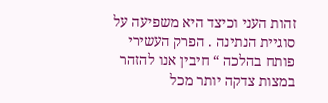זהות העני וכיצד היא משפיעה על סוגיית הנתינה . הפרק העשירי פותח בהלכה “ חיבין אנו להזהר במצות צדקה יותר מכל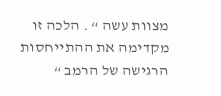מצוות עשה “ . הלכה זו מקדימה את ההתייחסות הרגישה של הרמב “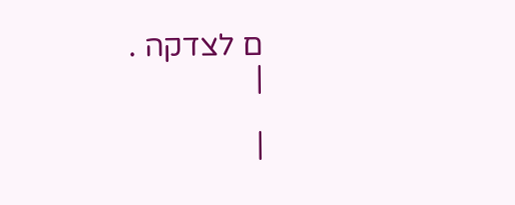ם לצדקה .
|

|